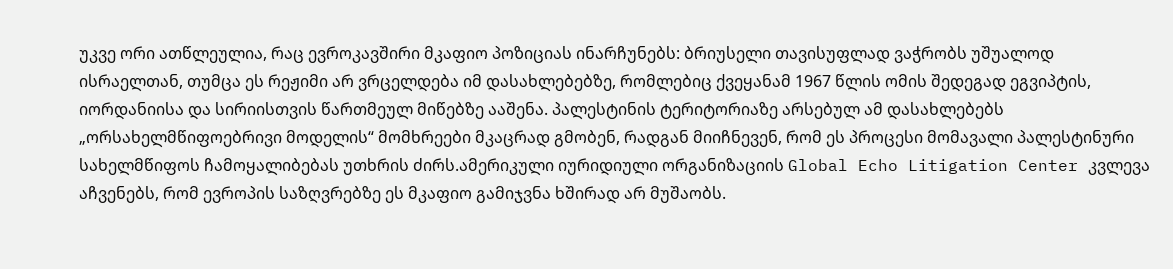უკვე ორი ათწლეულია, რაც ევროკავშირი მკაფიო პოზიციას ინარჩუნებს: ბრიუსელი თავისუფლად ვაჭრობს უშუალოდ ისრაელთან, თუმცა ეს რეჟიმი არ ვრცელდება იმ დასახლებებზე, რომლებიც ქვეყანამ 1967 წლის ომის შედეგად ეგვიპტის, იორდანიისა და სირიისთვის წართმეულ მიწებზე ააშენა. პალესტინის ტერიტორიაზე არსებულ ამ დასახლებებს „ორსახელმწიფოებრივი მოდელის“ მომხრეები მკაცრად გმობენ, რადგან მიიჩნევენ, რომ ეს პროცესი მომავალი პალესტინური სახელმწიფოს ჩამოყალიბებას უთხრის ძირს.ამერიკული იურიდიული ორგანიზაციის Global Echo Litigation Center კვლევა აჩვენებს, რომ ევროპის საზღვრებზე ეს მკაფიო გამიჯვნა ხშირად არ მუშაობს.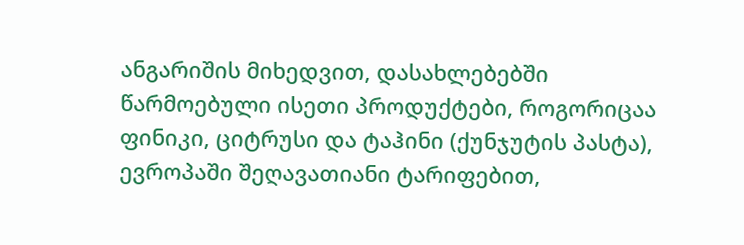ანგარიშის მიხედვით, დასახლებებში წარმოებული ისეთი პროდუქტები, როგორიცაა ფინიკი, ციტრუსი და ტაჰინი (ქუნჯუტის პასტა), ევროპაში შეღავათიანი ტარიფებით,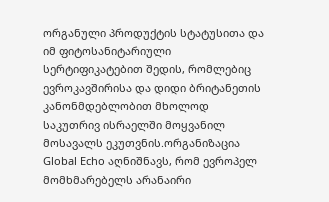ორგანული პროდუქტის სტატუსითა და იმ ფიტოსანიტარიული სერტიფიკატებით შედის, რომლებიც ევროკავშირისა და დიდი ბრიტანეთის კანონმდებლობით მხოლოდ საკუთრივ ისრაელში მოყვანილ მოსავალს ეკუთვნის.ორგანიზაცია Global Echo აღნიშნავს, რომ ევროპელ მომხმარებელს არანაირი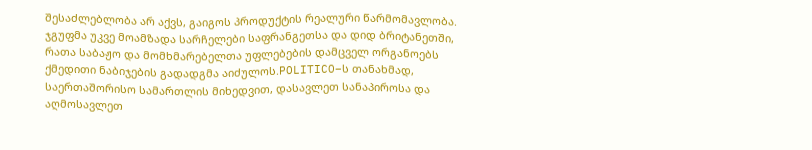შესაძლებლობა არ აქვს, გაიგოს პროდუქტის რეალური წარმომავლობა. ჯგუფმა უკვე მოამზადა სარჩელები საფრანგეთსა და დიდ ბრიტანეთში, რათა საბაჟო და მომხმარებელთა უფლებების დამცველ ორგანოებს ქმედითი ნაბიჯების გადადგმა აიძულოს.POLITICO–ს თანახმად, საერთაშორისო სამართლის მიხედვით, დასავლეთ სანაპიროსა და აღმოსავლეთ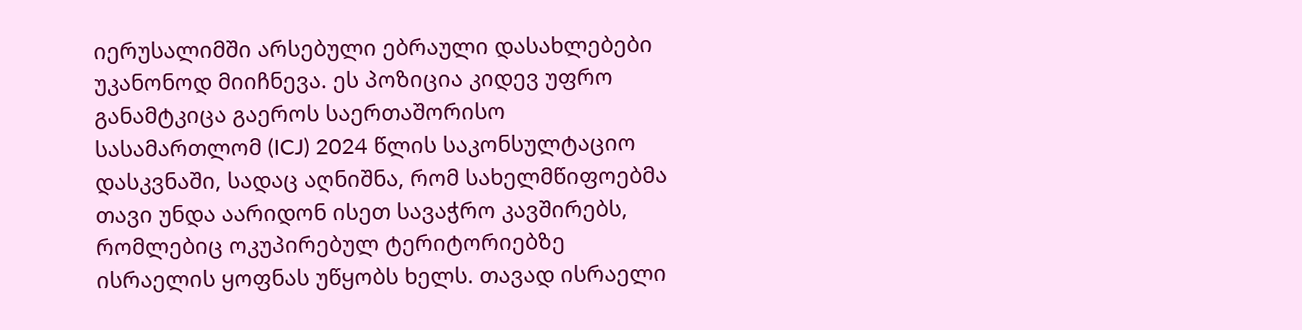იერუსალიმში არსებული ებრაული დასახლებები უკანონოდ მიიჩნევა. ეს პოზიცია კიდევ უფრო განამტკიცა გაეროს საერთაშორისო სასამართლომ (ICJ) 2024 წლის საკონსულტაციო დასკვნაში, სადაც აღნიშნა, რომ სახელმწიფოებმა თავი უნდა აარიდონ ისეთ სავაჭრო კავშირებს, რომლებიც ოკუპირებულ ტერიტორიებზე ისრაელის ყოფნას უწყობს ხელს. თავად ისრაელი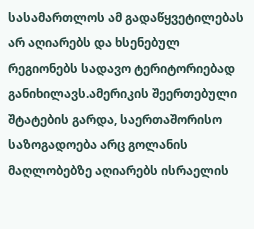სასამართლოს ამ გადაწყვეტილებას არ აღიარებს და ხსენებულ რეგიონებს სადავო ტერიტორიებად განიხილავს.ამერიკის შეერთებული შტატების გარდა, საერთაშორისო საზოგადოება არც გოლანის მაღლობებზე აღიარებს ისრაელის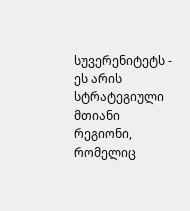სუვერენიტეტს - ეს არის სტრატეგიული მთიანი რეგიონი, რომელიც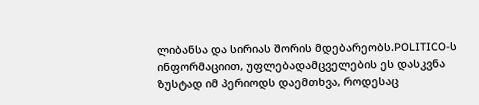ლიბანსა და სირიას შორის მდებარეობს.POLITICO-ს ინფორმაციით, უფლებადამცველების ეს დასკვნა ზუსტად იმ პერიოდს დაემთხვა, როდესაც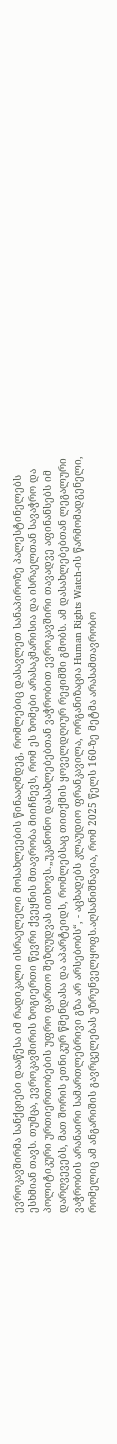ევროკავშირმა სანქციები დააწესა იმ რადიკალი ისრაელელი მოსახლეების წინააღმდეგ, რომლებიც დასავლეთ სანაპიროზე პალესტინელებს ესხმიან თავს. თუმცა, ევროკავშირის ზოგიერთი წევრი ქვეყნის მთავრობა მიიჩნევს, რომ ეს ზომები არასაკმარისია და ისრაელთან სავაჭრო და პოლიტიკური ურთიერთობების უფრო ფართო შეზღუდვას ითხოვს.„უკანონო დასახლებებთან ვაჭრობით ევროკავშირი თავადვე აფინანსებს იმ დარღვევებს, მათ შორის ეთნიკურ წმენდასა და აპარტეიდს, რომლებსაც თითქმის ყოველდღიურ რეჟიმში გმობს. ამ დასახლებებთან ლეგალური ვაჭრობის არანაირი სამართლებრივი გზა არ არსებობს“, - აცხადებს კლაუდიო ფრანკავილა, ორგანიზაცია Human Rights Watch-ის წარმომადგენელი, რომელიც ამ ანგარიშის გავრცელებას უზრუნველყოფს.აღსანიშნავია, რომ 2025 წელს 160-ზე მეტმა არასამთავრობო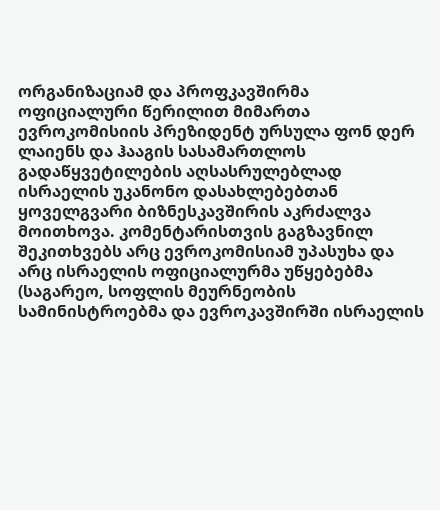ორგანიზაციამ და პროფკავშირმა ოფიციალური წერილით მიმართა ევროკომისიის პრეზიდენტ ურსულა ფონ დერ ლაიენს და ჰააგის სასამართლოს გადაწყვეტილების აღსასრულებლად ისრაელის უკანონო დასახლებებთან ყოველგვარი ბიზნესკავშირის აკრძალვა მოითხოვა. კომენტარისთვის გაგზავნილ შეკითხვებს არც ევროკომისიამ უპასუხა და არც ისრაელის ოფიციალურმა უწყებებმა (საგარეო, სოფლის მეურნეობის სამინისტროებმა და ევროკავშირში ისრაელის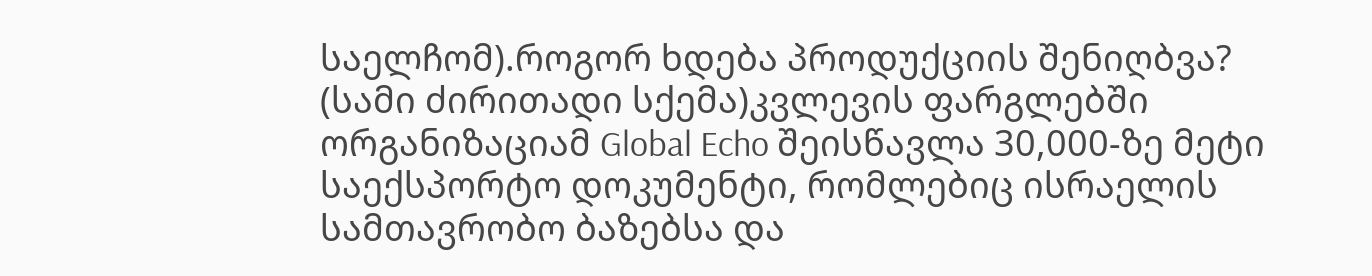საელჩომ).როგორ ხდება პროდუქციის შენიღბვა? (სამი ძირითადი სქემა)კვლევის ფარგლებში ორგანიზაციამ Global Echo შეისწავლა 30,000-ზე მეტი საექსპორტო დოკუმენტი, რომლებიც ისრაელის სამთავრობო ბაზებსა და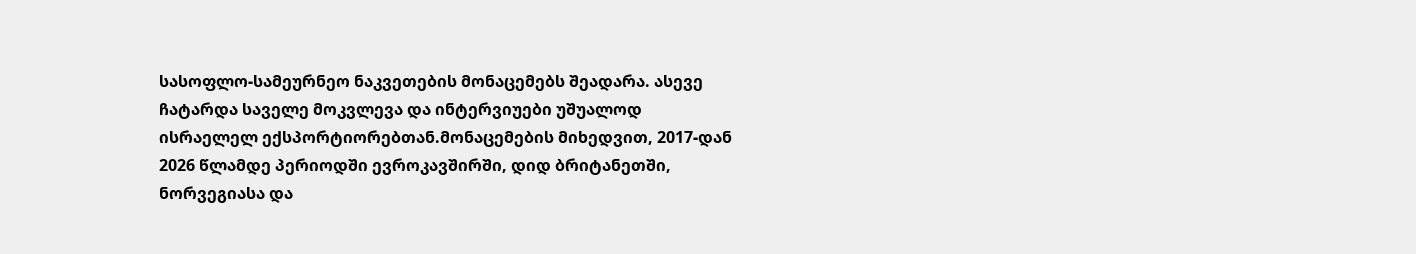სასოფლო-სამეურნეო ნაკვეთების მონაცემებს შეადარა. ასევე ჩატარდა საველე მოკვლევა და ინტერვიუები უშუალოდ ისრაელელ ექსპორტიორებთან.მონაცემების მიხედვით, 2017-დან 2026 წლამდე პერიოდში ევროკავშირში, დიდ ბრიტანეთში, ნორვეგიასა და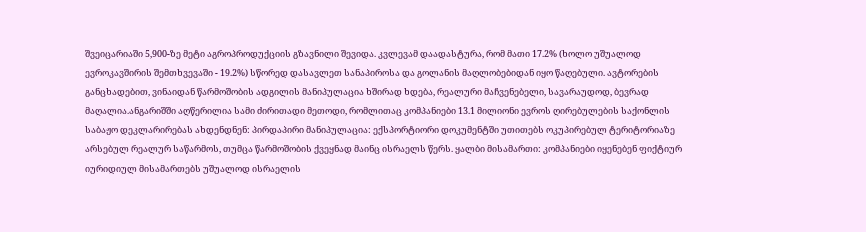შვეიცარიაში 5,900-ზე მეტი აგროპროდუქციის გზავნილი შევიდა. კვლევამ დაადასტურა, რომ მათი 17.2% (ხოლო უშუალოდ ევროკავშირის შემთხვევაში - 19.2%) სწორედ დასავლეთ სანაპიროსა და გოლანის მაღლობებიდან იყო წაღებული. ავტორების განცხადებით, ვინაიდან წარმოშობის ადგილის მანიპულაცია ხშირად ხდება, რეალური მაჩვენებელი, სავარაუდოდ, ბევრად მაღალია.ანგარიშში აღწერილია სამი ძირითადი მეთოდი, რომლითაც კომპანიები 13.1 მილიონი ევროს ღირებულების საქონლის საბაჟო დეკლარირებას ახდენდნენ: პირდაპირი მანიპულაცია: ექსპორტიორი დოკუმენტში უთითებს ოკუპირებულ ტერიტორიაზე არსებულ რეალურ საწარმოს, თუმცა წარმოშობის ქვეყნად მაინც ისრაელს წერს. ყალბი მისამართი: კომპანიები იყენებენ ფიქტიურ იურიდიულ მისამართებს უშუალოდ ისრაელის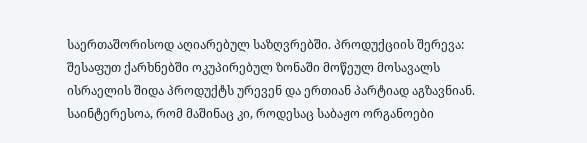საერთაშორისოდ აღიარებულ საზღვრებში. პროდუქციის შერევა: შესაფუთ ქარხნებში ოკუპირებულ ზონაში მოწეულ მოსავალს ისრაელის შიდა პროდუქტს ურევენ და ერთიან პარტიად აგზავნიან. საინტერესოა, რომ მაშინაც კი, როდესაც საბაჟო ორგანოები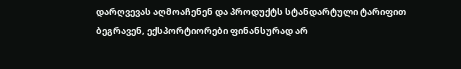დარღვევას აღმოაჩენენ და პროდუქტს სტანდარტული ტარიფით ბეგრავენ, ექსპორტიორები ფინანსურად არ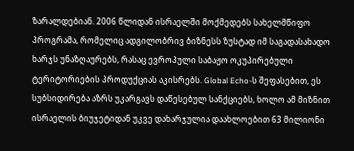ზარალდებიან. 2006 წლიდან ისრაელში მოქმედებს სახელმწიფო პროგრამა, რომელიც ადგილობრივ ბიზნესს ზუსტად იმ საგადასახადო ხარჯს უნაზღაურებს, რასაც ევროპული საბაჟო ოკუპირებული ტერიტორიების პროდუქციას აკისრებს. Global Echo-ს შეფასებით, ეს სუბსიდირება აზრს უკარგავს დაწესებულ სანქციებს, ხოლო ამ მიზნით ისრაელის ბიუჯეტიდან უკვე დახარჯულია დაახლოებით 63 მილიონი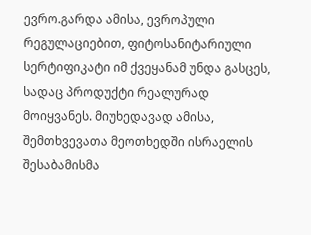ევრო.გარდა ამისა, ევროპული რეგულაციებით, ფიტოსანიტარიული სერტიფიკატი იმ ქვეყანამ უნდა გასცეს, სადაც პროდუქტი რეალურად მოიყვანეს. მიუხედავად ამისა, შემთხვევათა მეოთხედში ისრაელის შესაბამისმა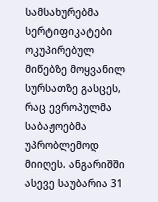სამსახურებმა სერტიფიკატები ოკუპირებულ მიწებზე მოყვანილ სურსათზე გასცეს, რაც ევროპულმა საბაჟოებმა უპრობლემოდ მიიღეს. ანგარიშში ასევე საუბარია 31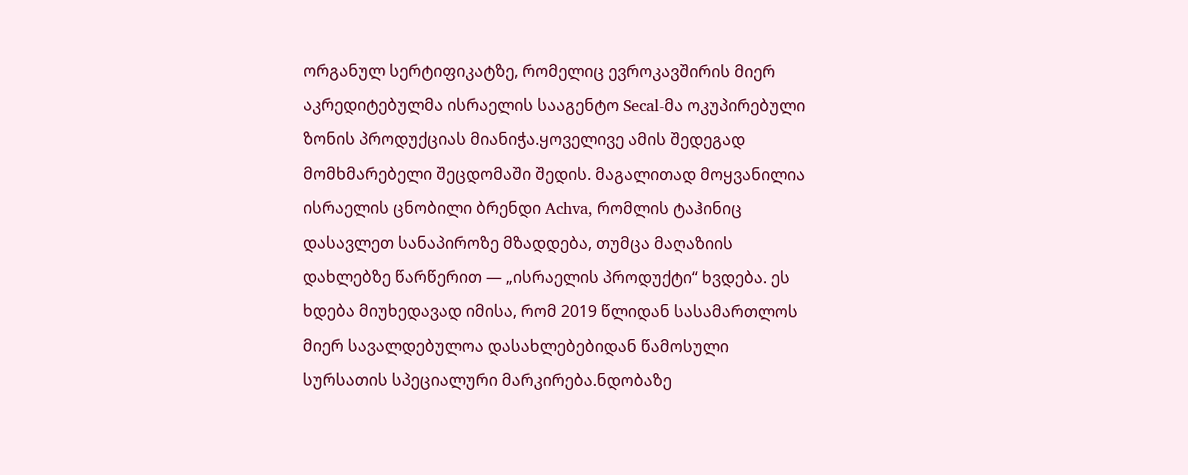ორგანულ სერტიფიკატზე, რომელიც ევროკავშირის მიერ აკრედიტებულმა ისრაელის სააგენტო Secal-მა ოკუპირებული ზონის პროდუქციას მიანიჭა.ყოველივე ამის შედეგად მომხმარებელი შეცდომაში შედის. მაგალითად მოყვანილია ისრაელის ცნობილი ბრენდი Achva, რომლის ტაჰინიც დასავლეთ სანაპიროზე მზადდება, თუმცა მაღაზიის დახლებზე წარწერით — „ისრაელის პროდუქტი“ ხვდება. ეს ხდება მიუხედავად იმისა, რომ 2019 წლიდან სასამართლოს მიერ სავალდებულოა დასახლებებიდან წამოსული სურსათის სპეციალური მარკირება.ნდობაზე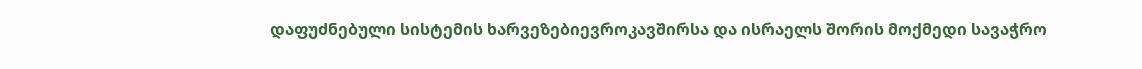დაფუძნებული სისტემის ხარვეზებიევროკავშირსა და ისრაელს შორის მოქმედი სავაჭრო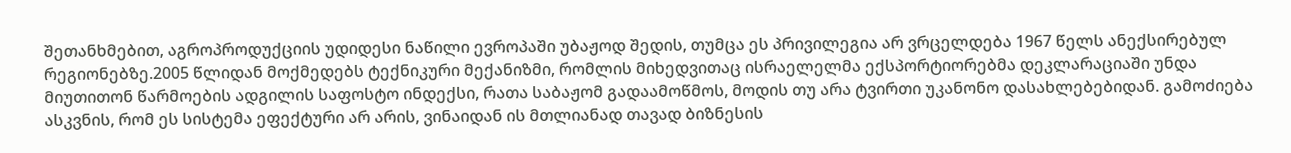შეთანხმებით, აგროპროდუქციის უდიდესი ნაწილი ევროპაში უბაჟოდ შედის, თუმცა ეს პრივილეგია არ ვრცელდება 1967 წელს ანექსირებულ რეგიონებზე.2005 წლიდან მოქმედებს ტექნიკური მექანიზმი, რომლის მიხედვითაც ისრაელელმა ექსპორტიორებმა დეკლარაციაში უნდა მიუთითონ წარმოების ადგილის საფოსტო ინდექსი, რათა საბაჟომ გადაამოწმოს, მოდის თუ არა ტვირთი უკანონო დასახლებებიდან. გამოძიება ასკვნის, რომ ეს სისტემა ეფექტური არ არის, ვინაიდან ის მთლიანად თავად ბიზნესის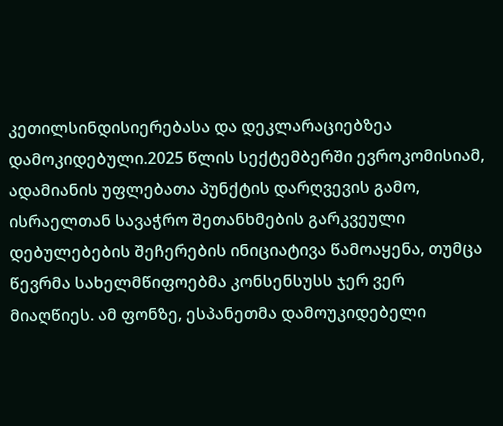კეთილსინდისიერებასა და დეკლარაციებზეა დამოკიდებული.2025 წლის სექტემბერში ევროკომისიამ, ადამიანის უფლებათა პუნქტის დარღვევის გამო, ისრაელთან სავაჭრო შეთანხმების გარკვეული დებულებების შეჩერების ინიციატივა წამოაყენა, თუმცა წევრმა სახელმწიფოებმა კონსენსუსს ჯერ ვერ მიაღწიეს. ამ ფონზე, ესპანეთმა დამოუკიდებელი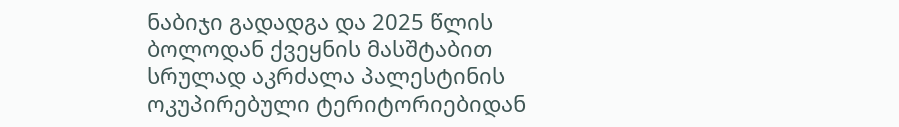ნაბიჯი გადადგა და 2025 წლის ბოლოდან ქვეყნის მასშტაბით სრულად აკრძალა პალესტინის ოკუპირებული ტერიტორიებიდან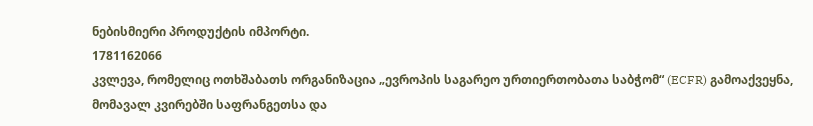ნებისმიერი პროდუქტის იმპორტი.
1781162066
კვლევა, რომელიც ოთხშაბათს ორგანიზაცია „ევროპის საგარეო ურთიერთობათა საბჭომ“ (ECFR) გამოაქვეყნა, მომავალ კვირებში საფრანგეთსა და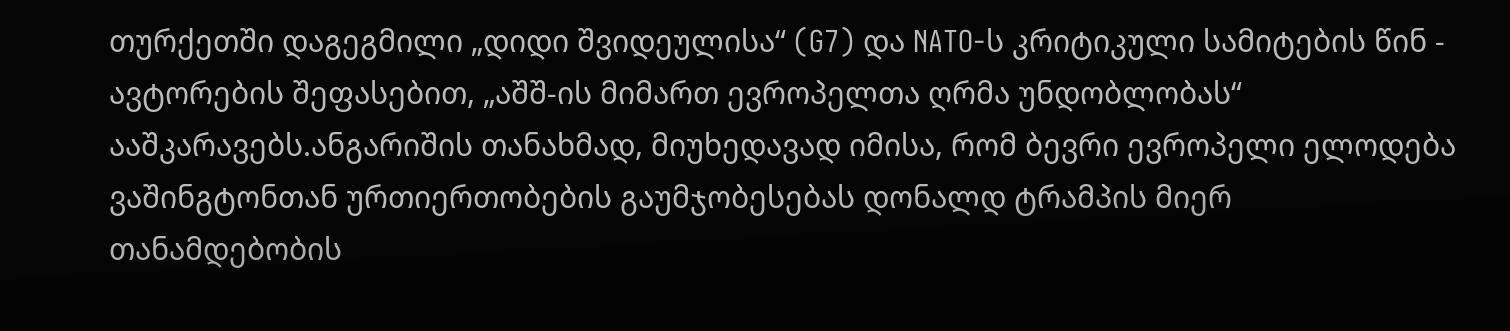თურქეთში დაგეგმილი „დიდი შვიდეულისა“ (G7) და NATO-ს კრიტიკული სამიტების წინ - ავტორების შეფასებით, „აშშ-ის მიმართ ევროპელთა ღრმა უნდობლობას“ ააშკარავებს.ანგარიშის თანახმად, მიუხედავად იმისა, რომ ბევრი ევროპელი ელოდება ვაშინგტონთან ურთიერთობების გაუმჯობესებას დონალდ ტრამპის მიერ თანამდებობის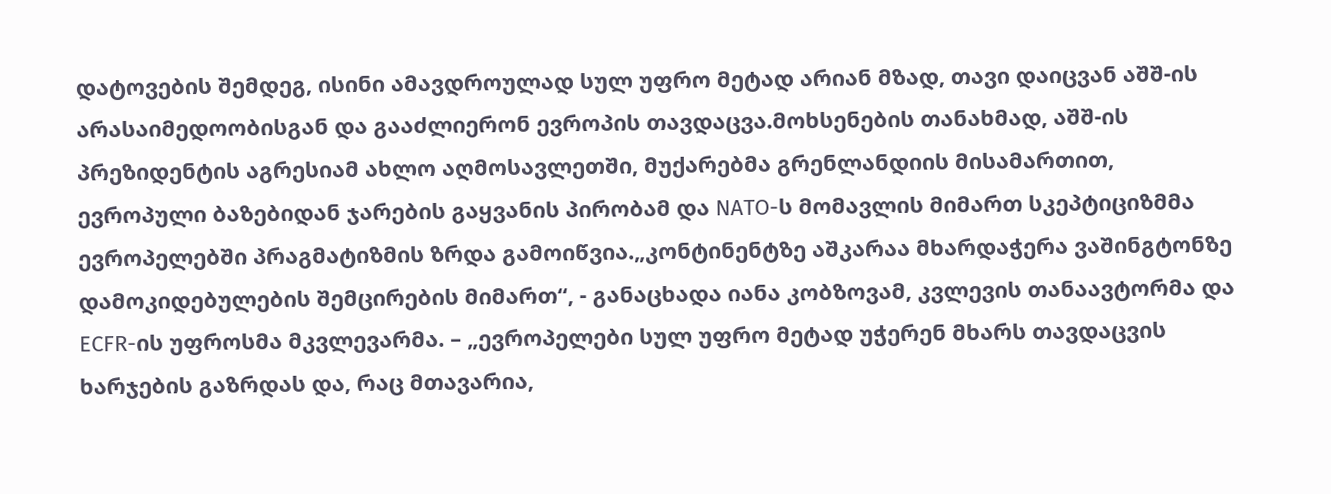დატოვების შემდეგ, ისინი ამავდროულად სულ უფრო მეტად არიან მზად, თავი დაიცვან აშშ-ის არასაიმედოობისგან და გააძლიერონ ევროპის თავდაცვა.მოხსენების თანახმად, აშშ-ის პრეზიდენტის აგრესიამ ახლო აღმოსავლეთში, მუქარებმა გრენლანდიის მისამართით, ევროპული ბაზებიდან ჯარების გაყვანის პირობამ და NATO-ს მომავლის მიმართ სკეპტიციზმმა ევროპელებში პრაგმატიზმის ზრდა გამოიწვია.„კონტინენტზე აშკარაა მხარდაჭერა ვაშინგტონზე დამოკიდებულების შემცირების მიმართ“, - განაცხადა იანა კობზოვამ, კვლევის თანაავტორმა და ECFR-ის უფროსმა მკვლევარმა. – „ევროპელები სულ უფრო მეტად უჭერენ მხარს თავდაცვის ხარჯების გაზრდას და, რაც მთავარია,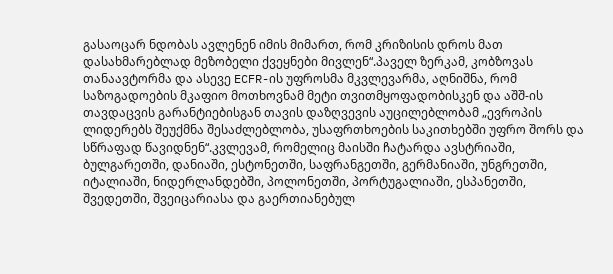გასაოცარ ნდობას ავლენენ იმის მიმართ, რომ კრიზისის დროს მათ დასახმარებლად მეზობელი ქვეყნები მივლენ“.პაველ ზერკამ, კობზოვას თანაავტორმა და ასევე ECFR-ის უფროსმა მკვლევარმა, აღნიშნა, რომ საზოგადოების მკაფიო მოთხოვნამ მეტი თვითმყოფადობისკენ და აშშ-ის თავდაცვის გარანტიებისგან თავის დაზღვევის აუცილებლობამ „ევროპის ლიდერებს შეუქმნა შესაძლებლობა, უსაფრთხოების საკითხებში უფრო შორს და სწრაფად წავიდნენ“.კვლევამ, რომელიც მაისში ჩატარდა ავსტრიაში, ბულგარეთში, დანიაში, ესტონეთში, საფრანგეთში, გერმანიაში, უნგრეთში, იტალიაში, ნიდერლანდებში, პოლონეთში, პორტუგალიაში, ესპანეთში, შვედეთში, შვეიცარიასა და გაერთიანებულ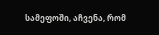სამეფოში, აჩვენა, რომ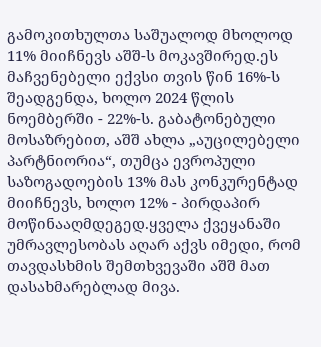გამოკითხულთა საშუალოდ მხოლოდ 11% მიიჩნევს აშშ-ს მოკავშირედ.ეს მაჩვენებელი ექვსი თვის წინ 16%-ს შეადგენდა, ხოლო 2024 წლის ნოემბერში - 22%-ს. გაბატონებული მოსაზრებით, აშშ ახლა „აუცილებელი პარტნიორია“, თუმცა ევროპული საზოგადოების 13% მას კონკურენტად მიიჩნევს, ხოლო 12% - პირდაპირ მოწინააღმდეგედ.ყველა ქვეყანაში უმრავლესობას აღარ აქვს იმედი, რომ თავდასხმის შემთხვევაში აშშ მათ დასახმარებლად მივა.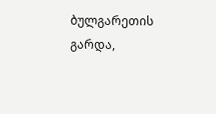ბულგარეთის გარდა,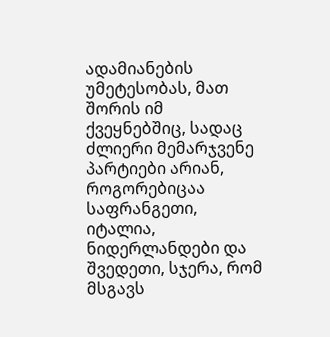ადამიანების უმეტესობას, მათ შორის იმ ქვეყნებშიც, სადაც ძლიერი მემარჯვენე პარტიები არიან, როგორებიცაა საფრანგეთი, იტალია, ნიდერლანდები და შვედეთი, სჯერა, რომ მსგავს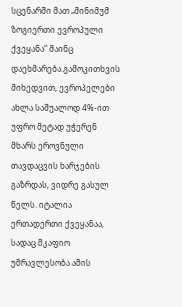სცენარში მათ „მინიმუმ ზოგიერთი ევროპული ქვეყანა“ მაინც დაეხმარება.გამოკითხვის მიხედვით, ევროპელები ახლა საშუალოდ 4%-ით უფრო მეტად უჭერენ მხარს ეროვნული თავდაცვის ხარჯების გაზრდას, ვიდრე გასულ წელს. იტალია ერთადერთი ქვეყანაა, სადაც მკაფიო უმრავლესობა ამის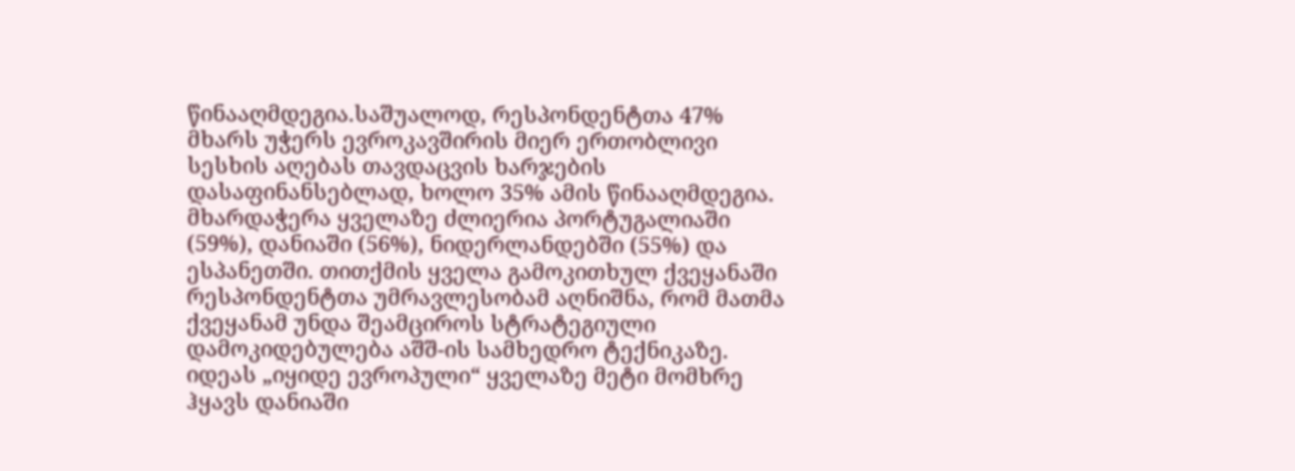წინააღმდეგია.საშუალოდ, რესპონდენტთა 47% მხარს უჭერს ევროკავშირის მიერ ერთობლივი სესხის აღებას თავდაცვის ხარჯების დასაფინანსებლად, ხოლო 35% ამის წინააღმდეგია. მხარდაჭერა ყველაზე ძლიერია პორტუგალიაში (59%), დანიაში (56%), ნიდერლანდებში (55%) და ესპანეთში. თითქმის ყველა გამოკითხულ ქვეყანაში რესპონდენტთა უმრავლესობამ აღნიშნა, რომ მათმა ქვეყანამ უნდა შეამციროს სტრატეგიული დამოკიდებულება აშშ-ის სამხედრო ტექნიკაზე. იდეას „იყიდე ევროპული“ ყველაზე მეტი მომხრე ჰყავს დანიაში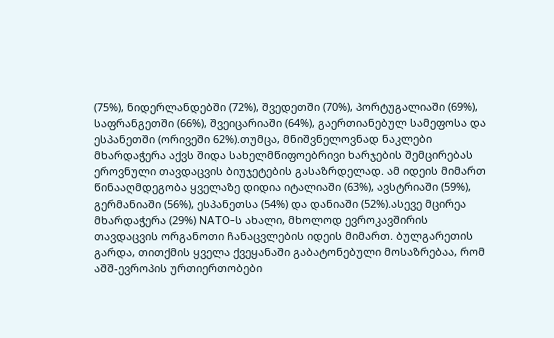(75%), ნიდერლანდებში (72%), შვედეთში (70%), პორტუგალიაში (69%), საფრანგეთში (66%), შვეიცარიაში (64%), გაერთიანებულ სამეფოსა და ესპანეთში (ორივეში 62%).თუმცა, მნიშვნელოვნად ნაკლები მხარდაჭერა აქვს შიდა სახელმწიფოებრივი ხარჯების შემცირებას ეროვნული თავდაცვის ბიუჯეტების გასაზრდელად. ამ იდეის მიმართ წინააღმდეგობა ყველაზე დიდია იტალიაში (63%), ავსტრიაში (59%), გერმანიაში (56%), ესპანეთსა (54%) და დანიაში (52%).ასევე მცირეა მხარდაჭერა (29%) NATO-ს ახალი, მხოლოდ ევროკავშირის თავდაცვის ორგანოთი ჩანაცვლების იდეის მიმართ. ბულგარეთის გარდა, თითქმის ყველა ქვეყანაში გაბატონებული მოსაზრებაა, რომ აშშ-ევროპის ურთიერთობები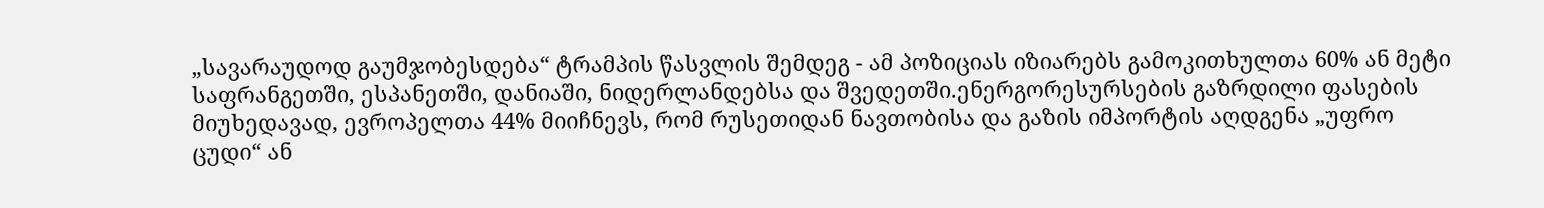„სავარაუდოდ გაუმჯობესდება“ ტრამპის წასვლის შემდეგ - ამ პოზიციას იზიარებს გამოკითხულთა 60% ან მეტი საფრანგეთში, ესპანეთში, დანიაში, ნიდერლანდებსა და შვედეთში.ენერგორესურსების გაზრდილი ფასების მიუხედავად, ევროპელთა 44% მიიჩნევს, რომ რუსეთიდან ნავთობისა და გაზის იმპორტის აღდგენა „უფრო ცუდი“ ან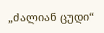„ძალიან ცუდი“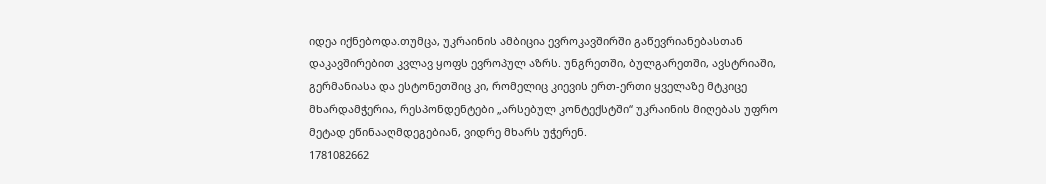იდეა იქნებოდა.თუმცა, უკრაინის ამბიცია ევროკავშირში გაწევრიანებასთან დაკავშირებით კვლავ ყოფს ევროპულ აზრს. უნგრეთში, ბულგარეთში, ავსტრიაში, გერმანიასა და ესტონეთშიც კი, რომელიც კიევის ერთ-ერთი ყველაზე მტკიცე მხარდამჭერია, რესპონდენტები „არსებულ კონტექსტში“ უკრაინის მიღებას უფრო მეტად ეწინააღმდეგებიან, ვიდრე მხარს უჭერენ.
1781082662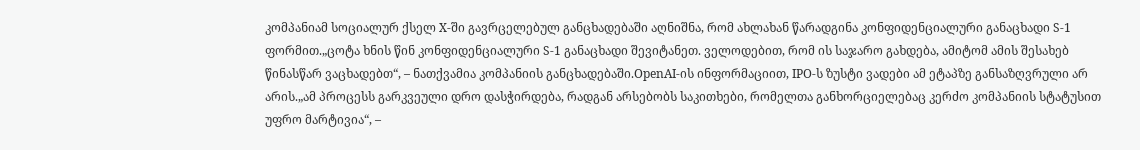კომპანიამ სოციალურ ქსელ X-ში გავრცელებულ განცხადებაში აღნიშნა, რომ ახლახან წარადგინა კონფიდენციალური განაცხადი S-1 ფორმით.„ცოტა ხნის წინ კონფიდენციალური S-1 განაცხადი შევიტანეთ. ველოდებით, რომ ის საჯარო გახდება, ამიტომ ამის შესახებ წინასწარ ვაცხადებთ“, – ნათქვამია კომპანიის განცხადებაში.OpenAI-ის ინფორმაციით, IPO-ს ზუსტი ვადები ამ ეტაპზე განსაზღვრული არ არის.„ამ პროცესს გარკვეული დრო დასჭირდება, რადგან არსებობს საკითხები, რომელთა განხორციელებაც კერძო კომპანიის სტატუსით უფრო მარტივია“, –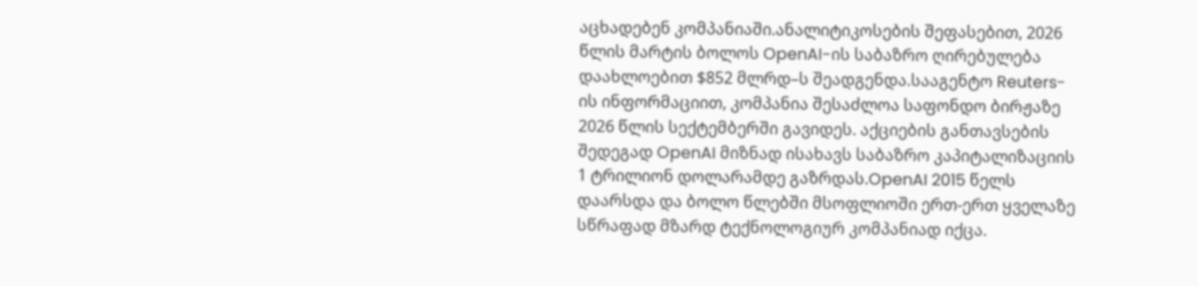აცხადებენ კომპანიაში.ანალიტიკოსების შეფასებით, 2026 წლის მარტის ბოლოს OpenAI-ის საბაზრო ღირებულება დაახლოებით $852 მლრდ–ს შეადგენდა.სააგენტო Reuters-ის ინფორმაციით, კომპანია შესაძლოა საფონდო ბირჟაზე 2026 წლის სექტემბერში გავიდეს. აქციების განთავსების შედეგად OpenAI მიზნად ისახავს საბაზრო კაპიტალიზაციის 1 ტრილიონ დოლარამდე გაზრდას.OpenAI 2015 წელს დაარსდა და ბოლო წლებში მსოფლიოში ერთ-ერთ ყველაზე სწრაფად მზარდ ტექნოლოგიურ კომპანიად იქცა.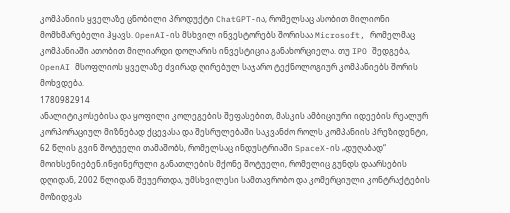კომპანიის ყველაზე ცნობილი პროდუქტი ChatGPT-ია, რომელსაც ასობით მილიონი მომხმარებელი ჰყავს. OpenAI-ის მსხვილ ინვესტორებს შორისაა Microsoft, რომელმაც კომპანიაში ათობით მილიარდი დოლარის ინვესტიცია განახორციელა. თუ IPO შედგება, OpenAI მსოფლიოს ყველაზე ძვირად ღირებულ საჯარო ტექნოლოგიურ კომპანიებს შორის მოხვდება.
1780982914
ანალიტიკოსებისა და ყოფილი კოლეგების შეფასებით, მასკის ამბიციური იდეების რეალურ კორპორაციულ მიზნებად ქცევასა და შესრულებაში საკვანძო როლს კომპანიის პრეზიდენტი, 62 წლის გვინ შოტუელი თამაშობს, რომელსაც ინდუსტრიაში SpaceX-ის „დუღაბად“ მოიხსენიებენ.ინჟინერული განათლების მქონე შოტუელი, რომელიც გუნდს დაარსების დღიდან, 2002 წლიდან შეუერთდა, უმსხვილესი სამთავრობო და კომერციული კონტრაქტების მოზიდვას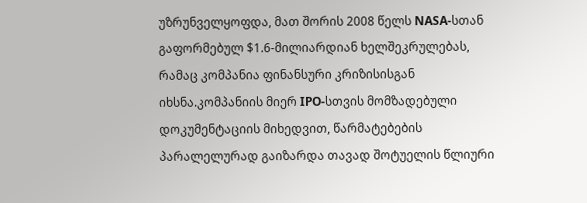უზრუნველყოფდა, მათ შორის 2008 წელს NASA-სთან გაფორმებულ $1.6-მილიარდიან ხელშეკრულებას, რამაც კომპანია ფინანსური კრიზისისგან იხსნა.კომპანიის მიერ IPO-სთვის მომზადებული დოკუმენტაციის მიხედვით, წარმატებების პარალელურად გაიზარდა თავად შოტუელის წლიური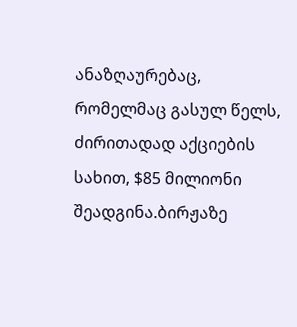ანაზღაურებაც, რომელმაც გასულ წელს, ძირითადად აქციების სახით, $85 მილიონი შეადგინა.ბირჟაზე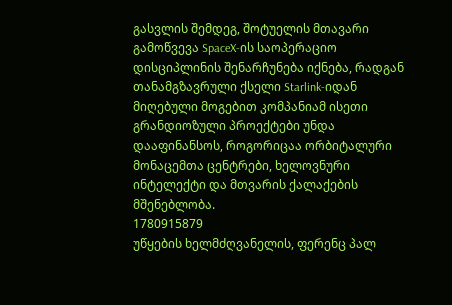გასვლის შემდეგ, შოტუელის მთავარი გამოწვევა SpaceX-ის საოპერაციო დისციპლინის შენარჩუნება იქნება, რადგან თანამგზავრული ქსელი Starlink-იდან მიღებული მოგებით კომპანიამ ისეთი გრანდიოზული პროექტები უნდა დააფინანსოს, როგორიცაა ორბიტალური მონაცემთა ცენტრები, ხელოვნური ინტელექტი და მთვარის ქალაქების მშენებლობა.
1780915879
უწყების ხელმძღვანელის, ფერენც პალ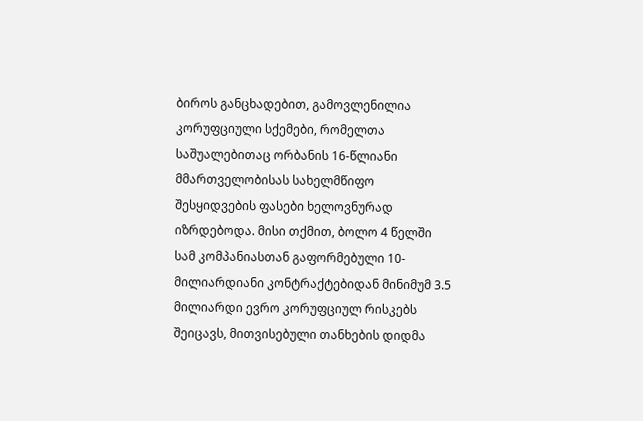ბიროს განცხადებით, გამოვლენილია კორუფციული სქემები, რომელთა საშუალებითაც ორბანის 16-წლიანი მმართველობისას სახელმწიფო შესყიდვების ფასები ხელოვნურად იზრდებოდა. მისი თქმით, ბოლო 4 წელში სამ კომპანიასთან გაფორმებული 10-მილიარდიანი კონტრაქტებიდან მინიმუმ 3.5 მილიარდი ევრო კორუფციულ რისკებს შეიცავს, მითვისებული თანხების დიდმა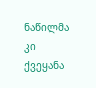ნაწილმა კი ქვეყანა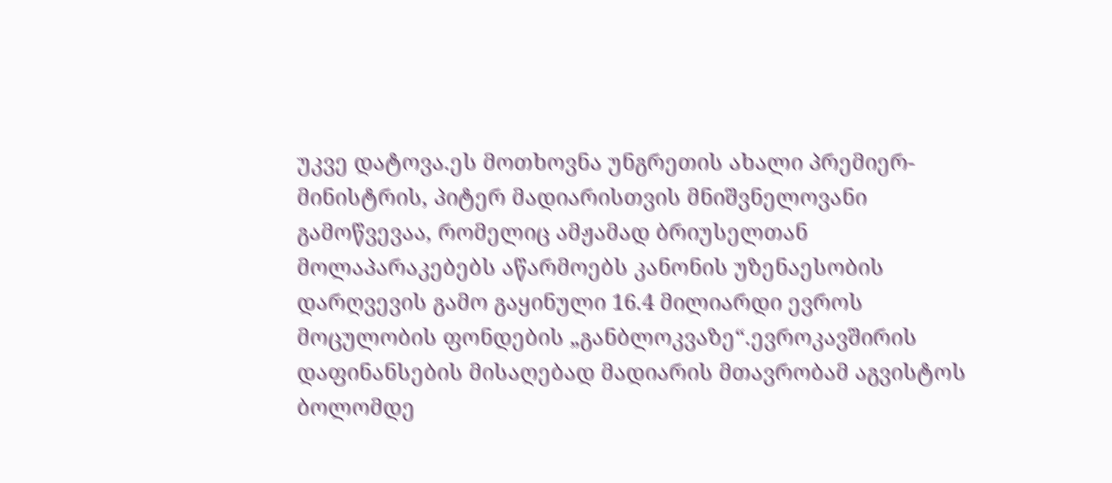უკვე დატოვა.ეს მოთხოვნა უნგრეთის ახალი პრემიერ-მინისტრის, პიტერ მადიარისთვის მნიშვნელოვანი გამოწვევაა, რომელიც ამჟამად ბრიუსელთან მოლაპარაკებებს აწარმოებს კანონის უზენაესობის დარღვევის გამო გაყინული 16.4 მილიარდი ევროს მოცულობის ფონდების „განბლოკვაზე“.ევროკავშირის დაფინანსების მისაღებად მადიარის მთავრობამ აგვისტოს ბოლომდე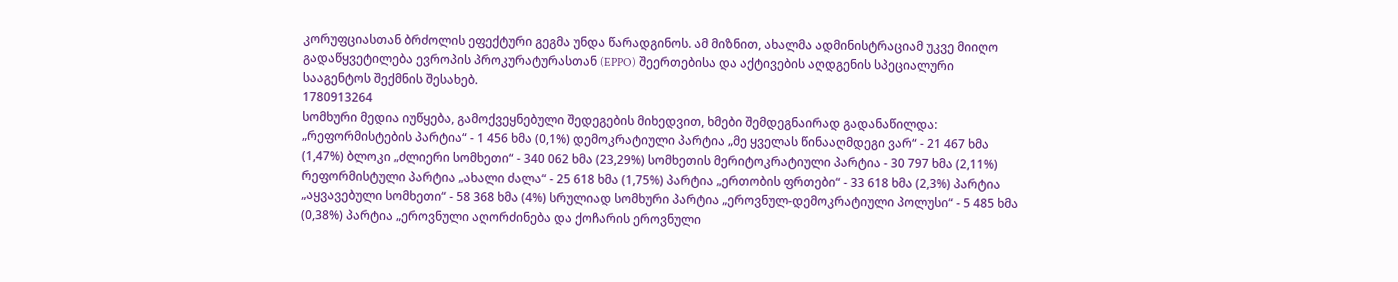კორუფციასთან ბრძოლის ეფექტური გეგმა უნდა წარადგინოს. ამ მიზნით, ახალმა ადმინისტრაციამ უკვე მიიღო გადაწყვეტილება ევროპის პროკურატურასთან (EPPO) შეერთებისა და აქტივების აღდგენის სპეციალური სააგენტოს შექმნის შესახებ.
1780913264
სომხური მედია იუწყება, გამოქვეყნებული შედეგების მიხედვით, ხმები შემდეგნაირად გადანაწილდა: „რეფორმისტების პარტია“ - 1 456 ხმა (0,1%) დემოკრატიული პარტია „მე ყველას წინააღმდეგი ვარ“ - 21 467 ხმა (1,47%) ბლოკი „ძლიერი სომხეთი“ - 340 062 ხმა (23,29%) სომხეთის მერიტოკრატიული პარტია - 30 797 ხმა (2,11%) რეფორმისტული პარტია „ახალი ძალა“ - 25 618 ხმა (1,75%) პარტია „ერთობის ფრთები“ - 33 618 ხმა (2,3%) პარტია „აყვავებული სომხეთი“ - 58 368 ხმა (4%) სრულიად სომხური პარტია „ეროვნულ-დემოკრატიული პოლუსი“ - 5 485 ხმა (0,38%) პარტია „ეროვნული აღორძინება და ქოჩარის ეროვნული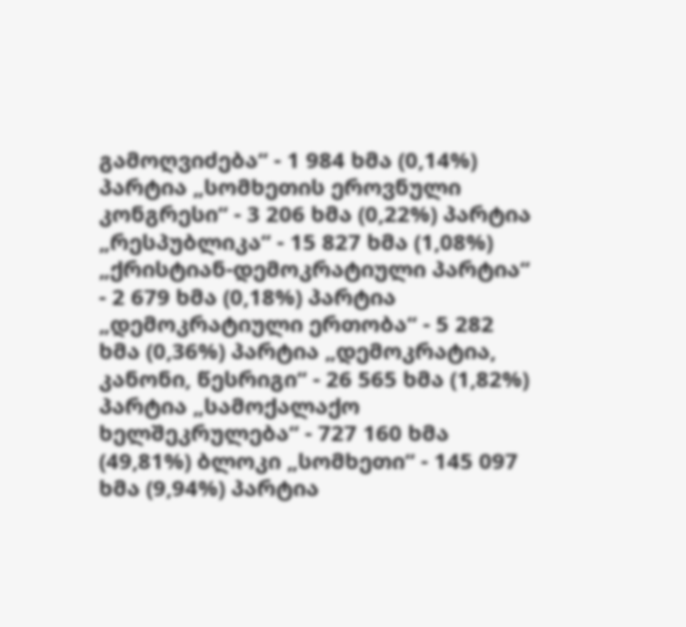გამოღვიძება“ - 1 984 ხმა (0,14%) პარტია „სომხეთის ეროვნული კონგრესი“ - 3 206 ხმა (0,22%) პარტია „რესპუბლიკა“ - 15 827 ხმა (1,08%) „ქრისტიან-დემოკრატიული პარტია“ - 2 679 ხმა (0,18%) პარტია „დემოკრატიული ერთობა“ - 5 282 ხმა (0,36%) პარტია „დემოკრატია, კანონი, წესრიგი“ - 26 565 ხმა (1,82%) პარტია „სამოქალაქო ხელშეკრულება“ - 727 160 ხმა (49,81%) ბლოკი „სომხეთი“ - 145 097 ხმა (9,94%) პარტია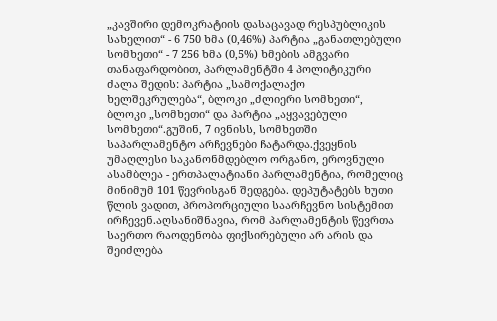„კავშირი დემოკრატიის დასაცავად რესპუბლიკის სახელით“ - 6 750 ხმა (0,46%) პარტია „განათლებული სომხეთი“ - 7 256 ხმა (0,5%) ხმების ამგვარი თანაფარდობით, პარლამენტში 4 პოლიტიკური ძალა შედის: პარტია „სამოქალაქო ხელშეკრულება“, ბლოკი „ძლიერი სომხეთი“, ბლოკი „სომხეთი“ და პარტია „აყვავებული სომხეთი“.გუშინ, 7 ივნისს, სომხეთში საპარლამენტო არჩევნები ჩატარდა.ქვეყნის უმაღლესი საკანონმდებლო ორგანო, ეროვნული ასამბლეა - ერთპალატიანი პარლამენტია, რომელიც მინიმუმ 101 წევრისგან შედგება. დეპუტატებს ხუთი წლის ვადით, პროპორციული საარჩევნო სისტემით ირჩევენ.აღსანიშნავია, რომ პარლამენტის წევრთა საერთო რაოდენობა ფიქსირებული არ არის და შეიძლება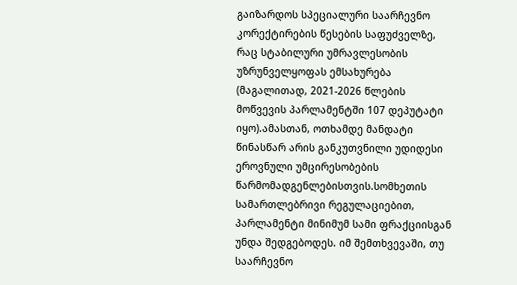გაიზარდოს სპეციალური საარჩევნო კორექტირების წესების საფუძველზე, რაც სტაბილური უმრავლესობის უზრუნველყოფას ემსახურება (მაგალითად, 2021-2026 წლების მოწვევის პარლამენტში 107 დეპუტატი იყო).ამასთან, ოთხამდე მანდატი წინასწარ არის განკუთვნილი უდიდესი ეროვნული უმცირესობების წარმომადგენლებისთვის.სომხეთის სამართლებრივი რეგულაციებით, პარლამენტი მინიმუმ სამი ფრაქციისგან უნდა შედგებოდეს. იმ შემთხვევაში, თუ საარჩევნო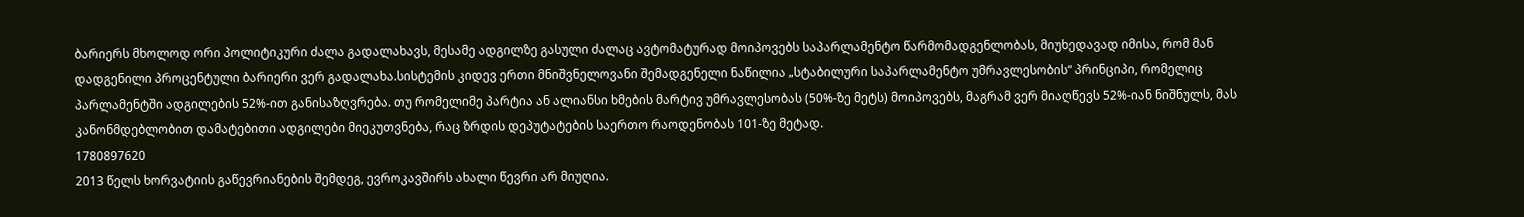ბარიერს მხოლოდ ორი პოლიტიკური ძალა გადალახავს, მესამე ადგილზე გასული ძალაც ავტომატურად მოიპოვებს საპარლამენტო წარმომადგენლობას, მიუხედავად იმისა, რომ მან დადგენილი პროცენტული ბარიერი ვერ გადალახა.სისტემის კიდევ ერთი მნიშვნელოვანი შემადგენელი ნაწილია „სტაბილური საპარლამენტო უმრავლესობის“ პრინციპი, რომელიც პარლამენტში ადგილების 52%-ით განისაზღვრება. თუ რომელიმე პარტია ან ალიანსი ხმების მარტივ უმრავლესობას (50%-ზე მეტს) მოიპოვებს, მაგრამ ვერ მიაღწევს 52%-იან ნიშნულს, მას კანონმდებლობით დამატებითი ადგილები მიეკუთვნება, რაც ზრდის დეპუტატების საერთო რაოდენობას 101-ზე მეტად.
1780897620
2013 წელს ხორვატიის გაწევრიანების შემდეგ, ევროკავშირს ახალი წევრი არ მიუღია.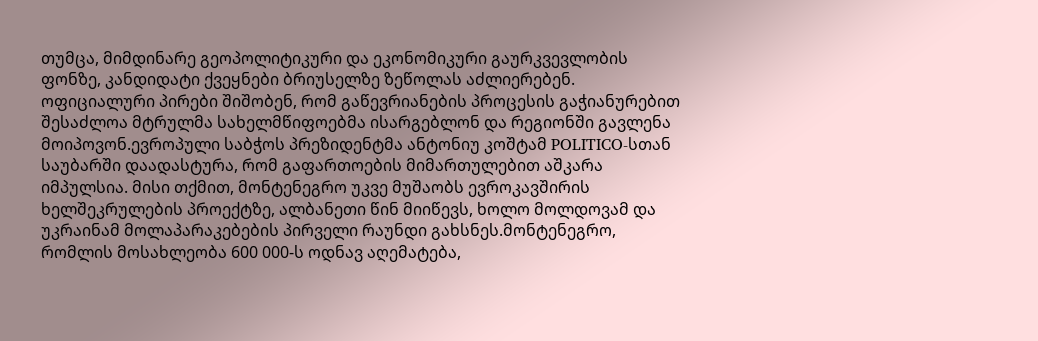თუმცა, მიმდინარე გეოპოლიტიკური და ეკონომიკური გაურკვევლობის ფონზე, კანდიდატი ქვეყნები ბრიუსელზე ზეწოლას აძლიერებენ. ოფიციალური პირები შიშობენ, რომ გაწევრიანების პროცესის გაჭიანურებით შესაძლოა მტრულმა სახელმწიფოებმა ისარგებლონ და რეგიონში გავლენა მოიპოვონ.ევროპული საბჭოს პრეზიდენტმა ანტონიუ კოშტამ POLITICO-სთან საუბარში დაადასტურა, რომ გაფართოების მიმართულებით აშკარა იმპულსია. მისი თქმით, მონტენეგრო უკვე მუშაობს ევროკავშირის ხელშეკრულების პროექტზე, ალბანეთი წინ მიიწევს, ხოლო მოლდოვამ და უკრაინამ მოლაპარაკებების პირველი რაუნდი გახსნეს.მონტენეგრო, რომლის მოსახლეობა 600 000-ს ოდნავ აღემატება,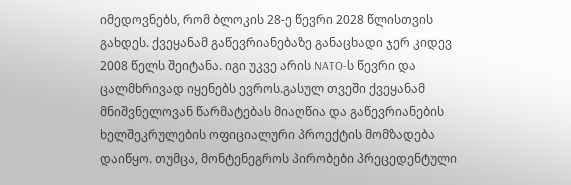იმედოვნებს, რომ ბლოკის 28-ე წევრი 2028 წლისთვის გახდეს. ქვეყანამ გაწევრიანებაზე განაცხადი ჯერ კიდევ 2008 წელს შეიტანა. იგი უკვე არის NATO-ს წევრი და ცალმხრივად იყენებს ევროს.გასულ თვეში ქვეყანამ მნიშვნელოვან წარმატებას მიაღწია და გაწევრიანების ხელშეკრულების ოფიციალური პროექტის მომზადება დაიწყო. თუმცა, მონტენეგროს პირობები პრეცედენტული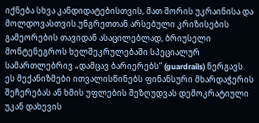იქნება სხვა კანდიდატებისთვის, მათ შორის უკრაინისა და მოლდოვასთვის.უნგრეთთან არსებული კრიზისების გამეორების თავიდან ასაცილებლად, ბრიუსელი მონტენეგროს ხელშეკრულებაში სპეციალურ სამართლებრივ „დამცავ ბარიერებს“ (guardrails) ნერგავს. ეს მექანიზმები ითვალისწინებს ფინანსური მხარდაჭერის შეჩერებას ან ხმის უფლების შეზღუდვას დემოკრატიული უკან დახევის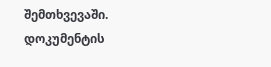შემთხვევაში. დოკუმენტის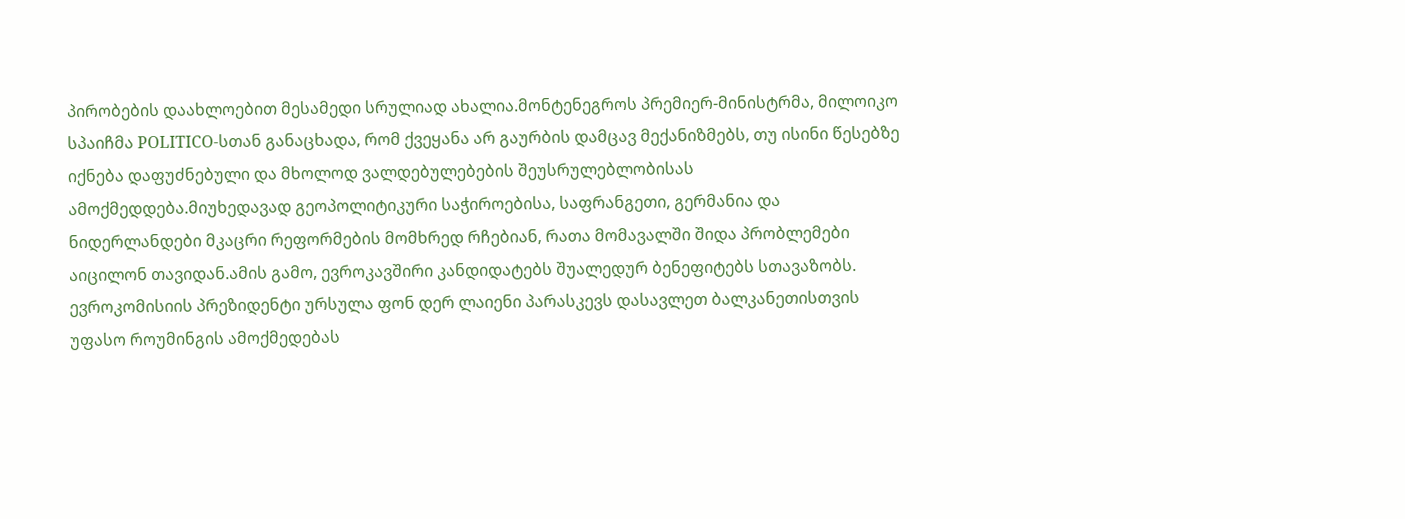პირობების დაახლოებით მესამედი სრულიად ახალია.მონტენეგროს პრემიერ-მინისტრმა, მილოიკო სპაიჩმა POLITICO-სთან განაცხადა, რომ ქვეყანა არ გაურბის დამცავ მექანიზმებს, თუ ისინი წესებზე იქნება დაფუძნებული და მხოლოდ ვალდებულებების შეუსრულებლობისას ამოქმედდება.მიუხედავად გეოპოლიტიკური საჭიროებისა, საფრანგეთი, გერმანია და ნიდერლანდები მკაცრი რეფორმების მომხრედ რჩებიან, რათა მომავალში შიდა პრობლემები აიცილონ თავიდან.ამის გამო, ევროკავშირი კანდიდატებს შუალედურ ბენეფიტებს სთავაზობს. ევროკომისიის პრეზიდენტი ურსულა ფონ დერ ლაიენი პარასკევს დასავლეთ ბალკანეთისთვის უფასო როუმინგის ამოქმედებას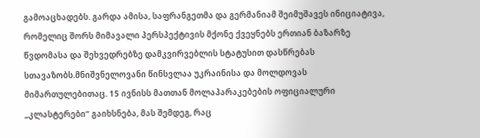გამოაცხადებს. გარდა ამისა, საფრანგეთმა და გერმანიამ შეიმუშავეს ინიციატივა, რომელიც შორს მიმავალი პერსპექტივის მქონე ქვეყნებს ერთიან ბაზარზე წვდომასა და შეხვედრებზე დამკვირვებლის სტატუსით დასწრებას სთავაზობს.მნიშვნელოვანი წინსვლაა უკრაინისა და მოლდოვას მიმართულებითაც. 15 ივნისს მათთან მოლაპარაკებების ოფიციალური „კლასტერები“ გაიხსნება, მას შემდეგ, რაც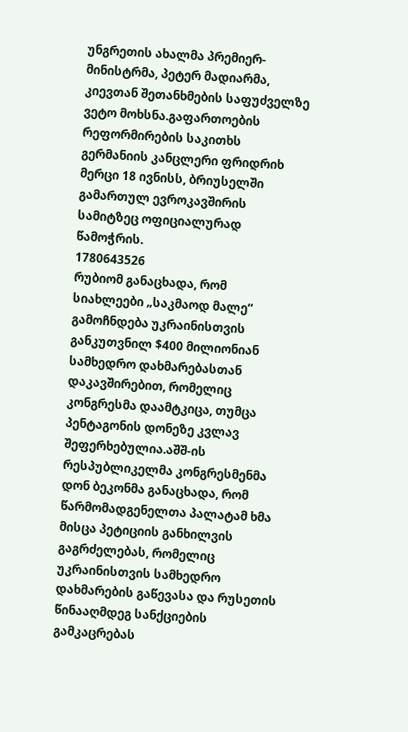უნგრეთის ახალმა პრემიერ-მინისტრმა, პეტერ მადიარმა, კიევთან შეთანხმების საფუძველზე ვეტო მოხსნა.გაფართოების რეფორმირების საკითხს გერმანიის კანცლერი ფრიდრიხ მერცი 18 ივნისს, ბრიუსელში გამართულ ევროკავშირის სამიტზეც ოფიციალურად წამოჭრის.
1780643526
რუბიომ განაცხადა, რომ სიახლეები „საკმაოდ მალე“ გამოჩნდება უკრაინისთვის განკუთვნილ $400 მილიონიან სამხედრო დახმარებასთან დაკავშირებით, რომელიც კონგრესმა დაამტკიცა, თუმცა პენტაგონის დონეზე კვლავ შეფერხებულია.აშშ-ის რესპუბლიკელმა კონგრესმენმა დონ ბეკონმა განაცხადა, რომ წარმომადგენელთა პალატამ ხმა მისცა პეტიციის განხილვის გაგრძელებას, რომელიც უკრაინისთვის სამხედრო დახმარების გაწევასა და რუსეთის წინააღმდეგ სანქციების გამკაცრებას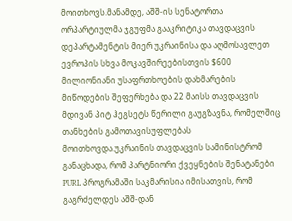მოითხოვს.მანამდე, აშშ-ის სენატორთა ორპარტიულმა ჯგუფმა გააკრიტიკა თავდაცვის დეპარტამენტის მიერ უკრაინისა და აღმოსავლეთ ევროპის სხვა მოკავშირეებისთვის $600 მილიონიანი უსაფრთხოების დახმარების მიწოდების შეფერხება და 22 მაისს თავდაცვის მდივან პიტ ჰეგსეტს წერილი გაუგზავნა, რომელშიც თანხების გამოთავისუფლებას მოითხოვდა.უკრაინის თავდაცვის სამინისტრომ განაცხადა, რომ პარტნიორი ქვეყნების შენატანები PURL პროგრამაში საკმარისია იმისათვის, რომ გაგრძელდეს აშშ-დან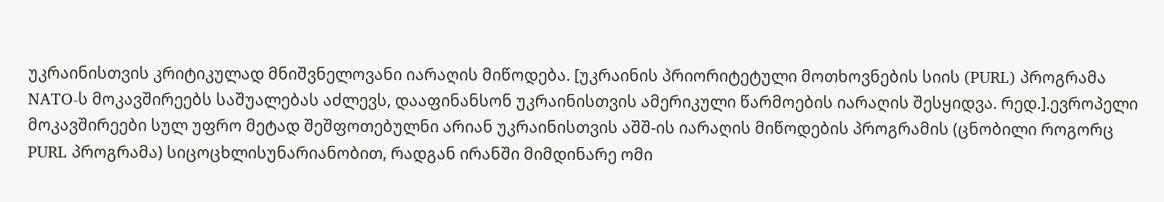უკრაინისთვის კრიტიკულად მნიშვნელოვანი იარაღის მიწოდება. [უკრაინის პრიორიტეტული მოთხოვნების სიის (PURL) პროგრამა NATO-ს მოკავშირეებს საშუალებას აძლევს, დააფინანსონ უკრაინისთვის ამერიკული წარმოების იარაღის შესყიდვა. რედ.].ევროპელი მოკავშირეები სულ უფრო მეტად შეშფოთებულნი არიან უკრაინისთვის აშშ-ის იარაღის მიწოდების პროგრამის (ცნობილი როგორც PURL პროგრამა) სიცოცხლისუნარიანობით, რადგან ირანში მიმდინარე ომი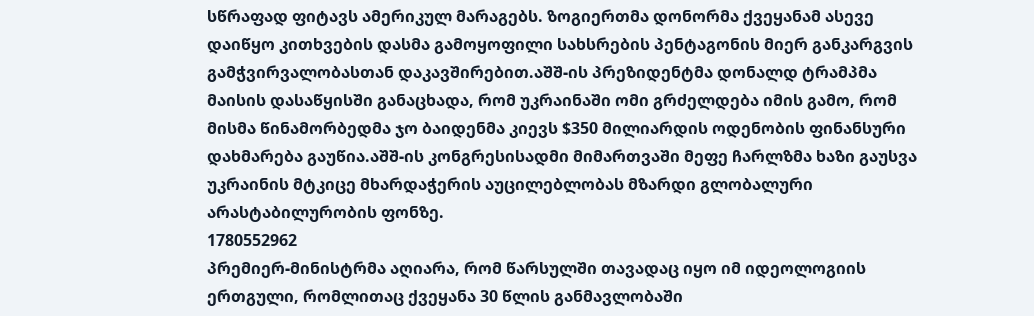სწრაფად ფიტავს ამერიკულ მარაგებს. ზოგიერთმა დონორმა ქვეყანამ ასევე დაიწყო კითხვების დასმა გამოყოფილი სახსრების პენტაგონის მიერ განკარგვის გამჭვირვალობასთან დაკავშირებით.აშშ-ის პრეზიდენტმა დონალდ ტრამპმა მაისის დასაწყისში განაცხადა, რომ უკრაინაში ომი გრძელდება იმის გამო, რომ მისმა წინამორბედმა ჯო ბაიდენმა კიევს $350 მილიარდის ოდენობის ფინანსური დახმარება გაუწია.აშშ-ის კონგრესისადმი მიმართვაში მეფე ჩარლზმა ხაზი გაუსვა უკრაინის მტკიცე მხარდაჭერის აუცილებლობას მზარდი გლობალური არასტაბილურობის ფონზე.
1780552962
პრემიერ-მინისტრმა აღიარა, რომ წარსულში თავადაც იყო იმ იდეოლოგიის ერთგული, რომლითაც ქვეყანა 30 წლის განმავლობაში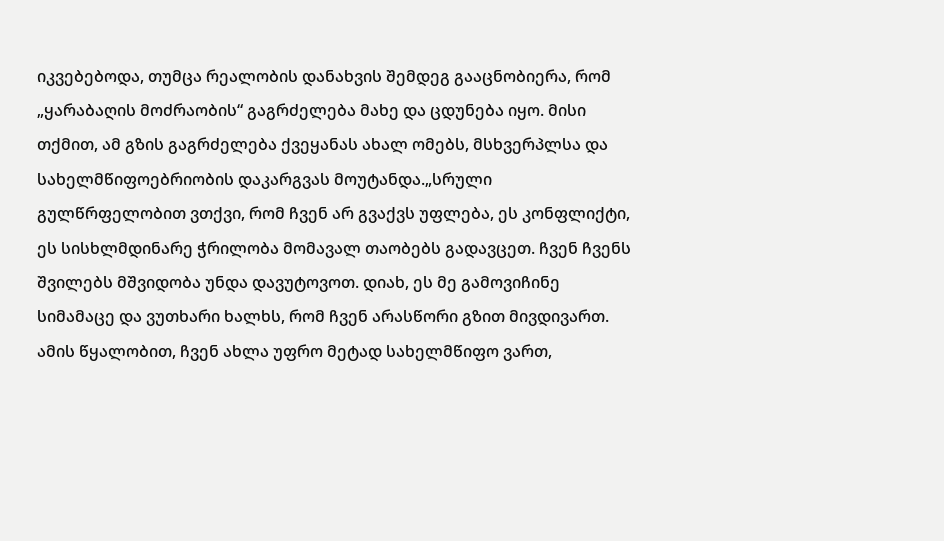იკვებებოდა, თუმცა რეალობის დანახვის შემდეგ გააცნობიერა, რომ „ყარაბაღის მოძრაობის“ გაგრძელება მახე და ცდუნება იყო. მისი თქმით, ამ გზის გაგრძელება ქვეყანას ახალ ომებს, მსხვერპლსა და სახელმწიფოებრიობის დაკარგვას მოუტანდა.„სრული გულწრფელობით ვთქვი, რომ ჩვენ არ გვაქვს უფლება, ეს კონფლიქტი, ეს სისხლმდინარე ჭრილობა მომავალ თაობებს გადავცეთ. ჩვენ ჩვენს შვილებს მშვიდობა უნდა დავუტოვოთ. დიახ, ეს მე გამოვიჩინე სიმამაცე და ვუთხარი ხალხს, რომ ჩვენ არასწორი გზით მივდივართ. ამის წყალობით, ჩვენ ახლა უფრო მეტად სახელმწიფო ვართ,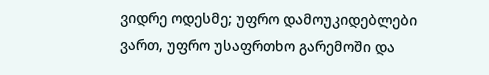ვიდრე ოდესმე; უფრო დამოუკიდებლები ვართ, უფრო უსაფრთხო გარემოში და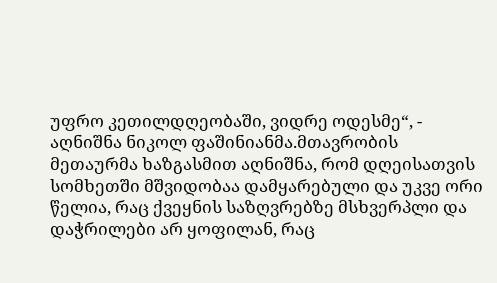უფრო კეთილდღეობაში, ვიდრე ოდესმე“, - აღნიშნა ნიკოლ ფაშინიანმა.მთავრობის მეთაურმა ხაზგასმით აღნიშნა, რომ დღეისათვის სომხეთში მშვიდობაა დამყარებული და უკვე ორი წელია, რაც ქვეყნის საზღვრებზე მსხვერპლი და დაჭრილები არ ყოფილან, რაც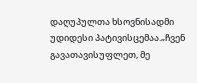დაღუპულთა ხსოვნისადმი უდიდესი პატივისცემაა.„ჩვენ გავათავისუფლეთ, მე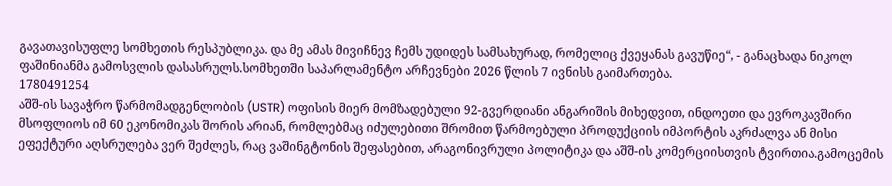გავათავისუფლე სომხეთის რესპუბლიკა. და მე ამას მივიჩნევ ჩემს უდიდეს სამსახურად, რომელიც ქვეყანას გავუწიე“, - განაცხადა ნიკოლ ფაშინიანმა გამოსვლის დასასრულს.სომხეთში საპარლამენტო არჩევნები 2026 წლის 7 ივნისს გაიმართება.
1780491254
აშშ-ის სავაჭრო წარმომადგენლობის (USTR) ოფისის მიერ მომზადებული 92-გვერდიანი ანგარიშის მიხედვით, ინდოეთი და ევროკავშირი მსოფლიოს იმ 60 ეკონომიკას შორის არიან, რომლებმაც იძულებითი შრომით წარმოებული პროდუქციის იმპორტის აკრძალვა ან მისი ეფექტური აღსრულება ვერ შეძლეს, რაც ვაშინგტონის შეფასებით, არაგონივრული პოლიტიკა და აშშ-ის კომერციისთვის ტვირთია.გამოცემის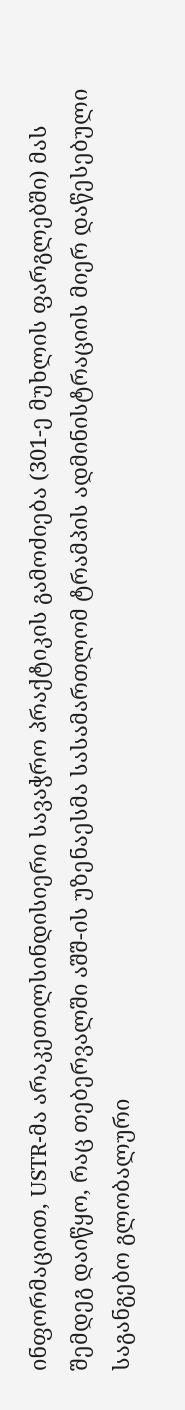ინფორმაციით, USTR-მა არაკეთილსინდისიერი სავაჭრო პრაქტიკის გამოძიება (301-ე მუხლის ფარგლებში) მას შემდეგ დაიწყო, რაც თებერვალში აშშ-ის უზენაესმა სასამართლომ ტრამპის ადმინისტრაციის მიერ დაწესებული საგანგებო გლობალური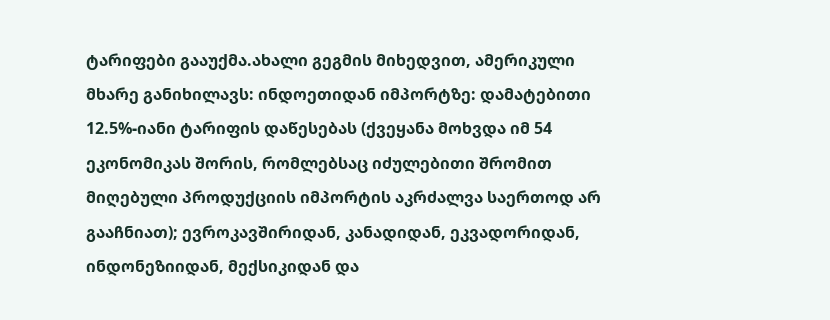ტარიფები გააუქმა.ახალი გეგმის მიხედვით, ამერიკული მხარე განიხილავს: ინდოეთიდან იმპორტზე: დამატებითი 12.5%-იანი ტარიფის დაწესებას (ქვეყანა მოხვდა იმ 54 ეკონომიკას შორის, რომლებსაც იძულებითი შრომით მიღებული პროდუქციის იმპორტის აკრძალვა საერთოდ არ გააჩნიათ); ევროკავშირიდან, კანადიდან, ეკვადორიდან, ინდონეზიიდან, მექსიკიდან და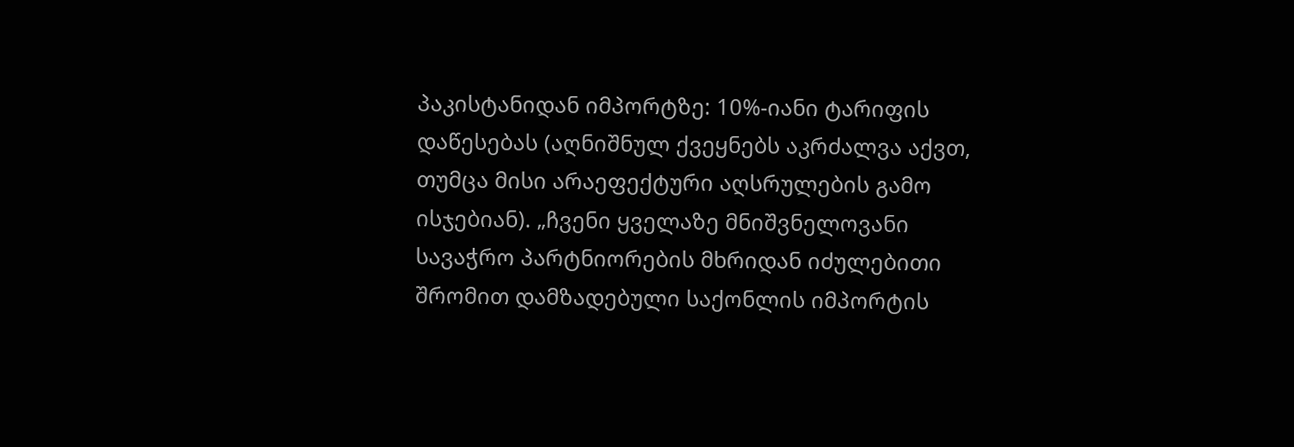პაკისტანიდან იმპორტზე: 10%-იანი ტარიფის დაწესებას (აღნიშნულ ქვეყნებს აკრძალვა აქვთ, თუმცა მისი არაეფექტური აღსრულების გამო ისჯებიან). „ჩვენი ყველაზე მნიშვნელოვანი სავაჭრო პარტნიორების მხრიდან იძულებითი შრომით დამზადებული საქონლის იმპორტის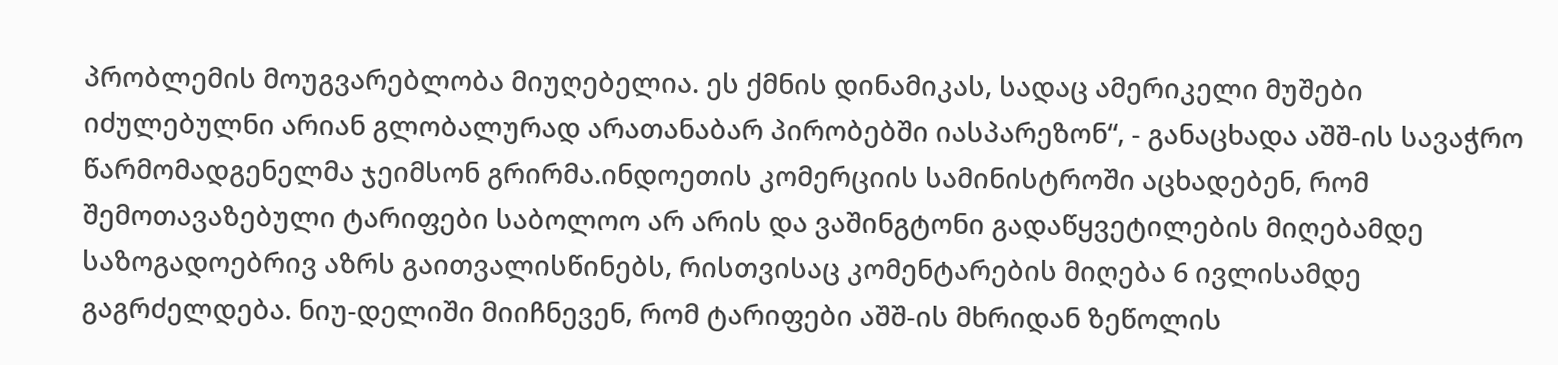პრობლემის მოუგვარებლობა მიუღებელია. ეს ქმნის დინამიკას, სადაც ამერიკელი მუშები იძულებულნი არიან გლობალურად არათანაბარ პირობებში იასპარეზონ“, - განაცხადა აშშ-ის სავაჭრო წარმომადგენელმა ჯეიმსონ გრირმა.ინდოეთის კომერციის სამინისტროში აცხადებენ, რომ შემოთავაზებული ტარიფები საბოლოო არ არის და ვაშინგტონი გადაწყვეტილების მიღებამდე საზოგადოებრივ აზრს გაითვალისწინებს, რისთვისაც კომენტარების მიღება 6 ივლისამდე გაგრძელდება. ნიუ-დელიში მიიჩნევენ, რომ ტარიფები აშშ-ის მხრიდან ზეწოლის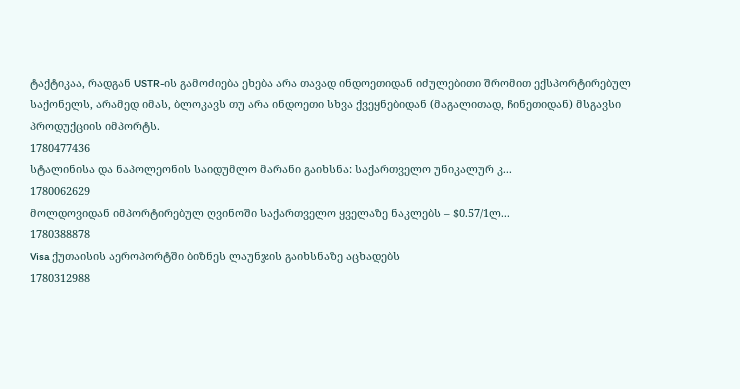ტაქტიკაა, რადგან USTR-ის გამოძიება ეხება არა თავად ინდოეთიდან იძულებითი შრომით ექსპორტირებულ საქონელს, არამედ იმას, ბლოკავს თუ არა ინდოეთი სხვა ქვეყნებიდან (მაგალითად, ჩინეთიდან) მსგავსი პროდუქციის იმპორტს.
1780477436
სტალინისა და ნაპოლეონის საიდუმლო მარანი გაიხსნა: საქართველო უნიკალურ კ...
1780062629
მოლდოვიდან იმპორტირებულ ღვინოში საქართველო ყველაზე ნაკლებს – $0.57/1ლ...
1780388878
Visa ქუთაისის აეროპორტში ბიზნეს ლაუნჯის გაიხსნაზე აცხადებს
1780312988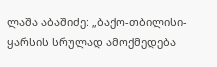ლაშა აბაშიძე: „ბაქო-თბილისი-ყარსის სრულად ამოქმედება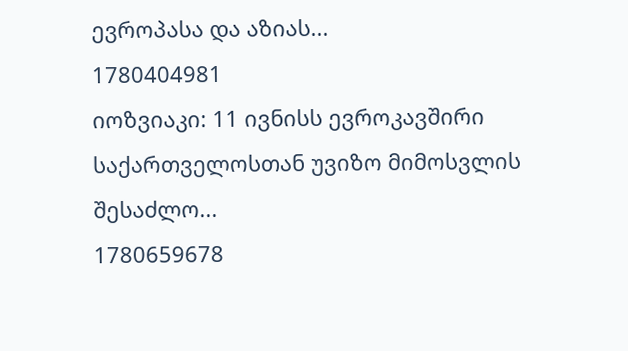ევროპასა და აზიას...
1780404981
იოზვიაკი: 11 ივნისს ევროკავშირი საქართველოსთან უვიზო მიმოსვლის შესაძლო...
1780659678